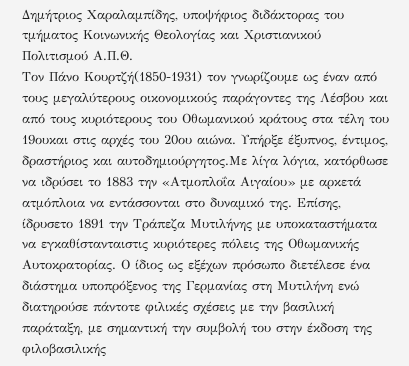Δημήτριος Χαραλαμπίδης, υποψήφιος διδάκτορας του τμήματος Κοινωνικής Θεολογίας και Χριστιανικού Πολιτισμού Α.Π.Θ.
Τον Πάνο Κουρτζή(1850-1931) τον γνωρίζουμε ως έναν από τους μεγαλύτερους οικονομικούς παράγοντες της Λέσβου και από τους κυριότερους του Οθωμανικού κράτους στα τέλη του 19ουκαι στις αρχές του 20ου αιώνα. Υπήρξε έξυπνος, έντιμος, δραστήριος και αυτοδημιούργητος.Με λίγα λόγια, κατόρθωσε να ιδρύσει το 1883 την «Ατμοπλοΐα Αιγαίου» με αρκετά ατμόπλοια να εντάσσονται στο δυναμικό της. Επίσης, ίδρυσετο 1891 την Τράπεζα Μυτιλήνης με υποκαταστήματα να εγκαθίστανταιστις κυριότερες πόλεις της Οθωμανικής Αυτοκρατορίας. Ο ίδιος ως εξέχων πρόσωπο διετέλεσε ένα διάστημα υποπρόξενος της Γερμανίας στη Μυτιλήνη ενώ διατηρούσε πάντοτε φιλικές σχέσεις με την βασιλική παράταξη, με σημαντική την συμβολή του στην έκδοση της φιλοβασιλικής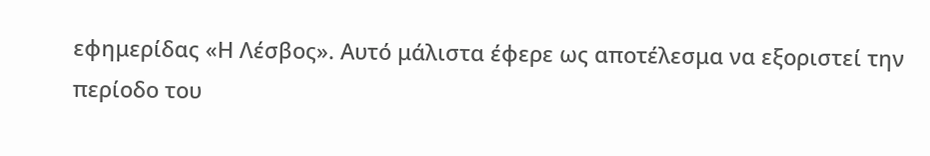εφημερίδας «Η Λέσβος». Αυτό μάλιστα έφερε ως αποτέλεσμα να εξοριστεί την περίοδο του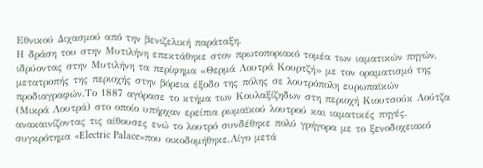Εθνικού Διχασμού από την βενιζελική παράταξη.
Η δράση του στην Μυτιλήνη επεκτάθηκε στον πρωτοποριακό τομέα των ιαματικών πηγών, ιδρύοντας στην Μυτιλήνη τα περίφημα «Θερμά Λουτρά Κουρτζή» με τον οραματισμό της μετατροπής της περιοχής στην βόρεια έξοδο της πόλης σε λουτρόπολη ευρωπαϊκών προδιαγραφών.Το 1887 αγόρασε το κτήμα των Κουλαξίζηδων στη περιοχή Κιουτσούκ Λούτζα (Μικρά Λουτρά) στο οποίο υπήρχαν ερείπια ρωμαϊκού λουτρού και ιαματικές πηγές, ανακαινίζοντας τις αίθουσες ενώ το λουτρό συνδέθηκε πολύ γρήγορα με το ξενοδοχειακό συγκρότημα «Electric Palace»που οικοδομήθηκε.Λίγο μετά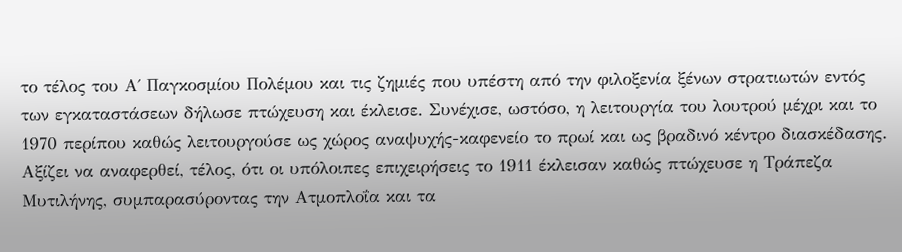το τέλος του Α΄ Παγκοσμίου Πολέμου και τις ζημιές που υπέστη από την φιλοξενία ξένων στρατιωτών εντός των εγκαταστάσεων δήλωσε πτώχευση και έκλεισε. Συνέχισε, ωστόσο, η λειτουργία του λουτρού μέχρι και το 1970 περίπου καθώς λειτουργούσε ως χώρος αναψυχής-καφενείο το πρωί και ως βραδινό κέντρο διασκέδασης. Αξίζει να αναφερθεί, τέλος, ότι οι υπόλοιπες επιχειρήσεις το 1911 έκλεισαν καθώς πτώχευσε η Τράπεζα Μυτιλήνης, συμπαρασύροντας την Ατμοπλοΐα και τα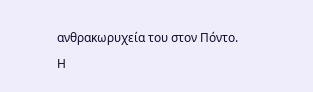ανθρακωρυχεία του στον Πόντο.
Η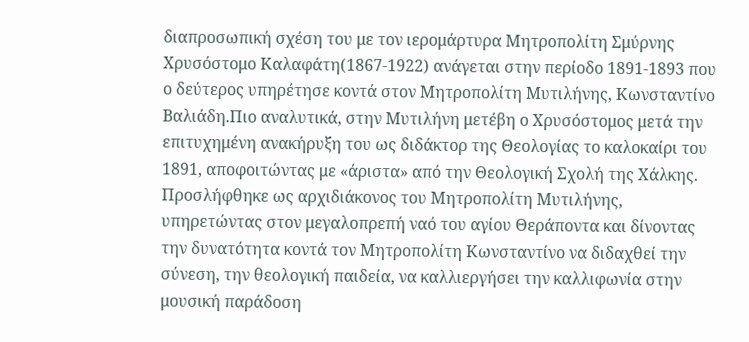διαπροσωπική σχέση του με τον ιερομάρτυρα Μητροπολίτη Σμύρνης Χρυσόστομο Καλαφάτη(1867-1922) ανάγεται στην περίοδο 1891-1893 που ο δεύτερος υπηρέτησε κοντά στον Μητροπολίτη Μυτιλήνης, Κωνσταντίνο Βαλιάδη.Πιο αναλυτικά, στην Μυτιλήνη μετέβη ο Χρυσόστομος μετά την επιτυχημένη ανακήρυξη του ως διδάκτορ της Θεολογίας το καλοκαίρι του 1891, αποφοιτώντας με «άριστα» από την Θεολογική Σχολή της Χάλκης. Προσλήφθηκε ως αρχιδιάκονος του Μητροπολίτη Μυτιλήνης, υπηρετώντας στον μεγαλοπρεπή ναό του αγίου Θεράποντα και δίνοντας την δυνατότητα κοντά τον Μητροπολίτη Κωνσταντίνο να διδαχθεί την σύνεση, την θεολογική παιδεία, να καλλιεργήσει την καλλιφωνία στην μουσική παράδοση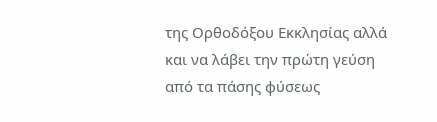της Ορθοδόξου Εκκλησίας αλλά και να λάβει την πρώτη γεύση από τα πάσης φύσεως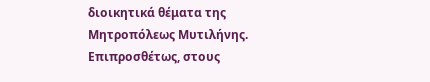διοικητικά θέματα της Μητροπόλεως Μυτιλήνης. Επιπροσθέτως, στους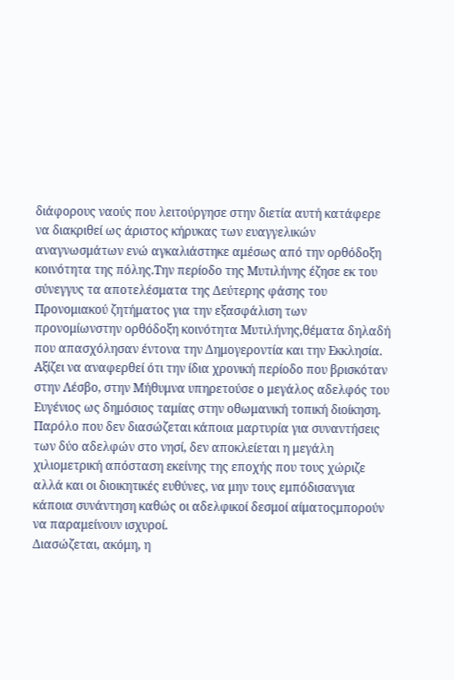διάφορους ναούς που λειτούργησε στην διετία αυτή κατάφερε να διακριθεί ως άριστος κήρυκας των ευαγγελικών αναγνωσμάτων ενώ αγκαλιάστηκε αμέσως από την ορθόδοξη κοινότητα της πόλης.Την περίοδο της Μυτιλήνης έζησε εκ του σύνεγγυς τα αποτελέσματα της Δεύτερης φάσης του Προνομιακού ζητήματος για την εξασφάλιση των προνομίωνστην ορθόδοξη κοινότητα Μυτιλήνης,θέματα δηλαδή που απασχόλησαν έντονα την Δημογεροντία και την Εκκλησία.
Αξίζει να αναφερθεί ότι την ίδια χρονική περίοδο που βρισκόταν στην Λέσβο, στην Μήθυμνα υπηρετούσε ο μεγάλος αδελφός του Ευγένιος ως δημόσιος ταμίας στην οθωμανική τοπική διοίκηση. Παρόλο που δεν διασώζεται κάποια μαρτυρία για συναντήσεις των δύο αδελφών στο νησί, δεν αποκλείεται η μεγάλη χιλιομετρική απόσταση εκείνης της εποχής που τους χώριζε αλλά και οι διοικητικές ευθύνες, να μην τους εμπόδισανγια κάποια συνάντηση καθώς οι αδελφικοί δεσμοί αίματοςμπορούν να παραμείνουν ισχυροί.
Διασώζεται, ακόμη, η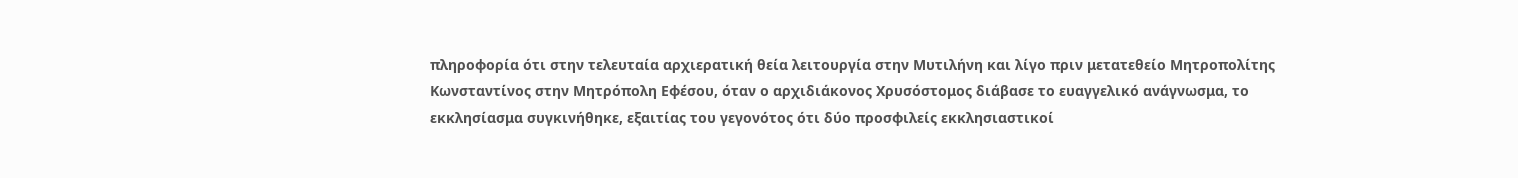πληροφορία ότι στην τελευταία αρχιερατική θεία λειτουργία στην Μυτιλήνη και λίγο πριν μετατεθείο Μητροπολίτης Κωνσταντίνος στην Μητρόπολη Εφέσου, όταν ο αρχιδιάκονος Χρυσόστομος διάβασε το ευαγγελικό ανάγνωσμα, το εκκλησίασμα συγκινήθηκε, εξαιτίας του γεγονότος ότι δύο προσφιλείς εκκλησιαστικοί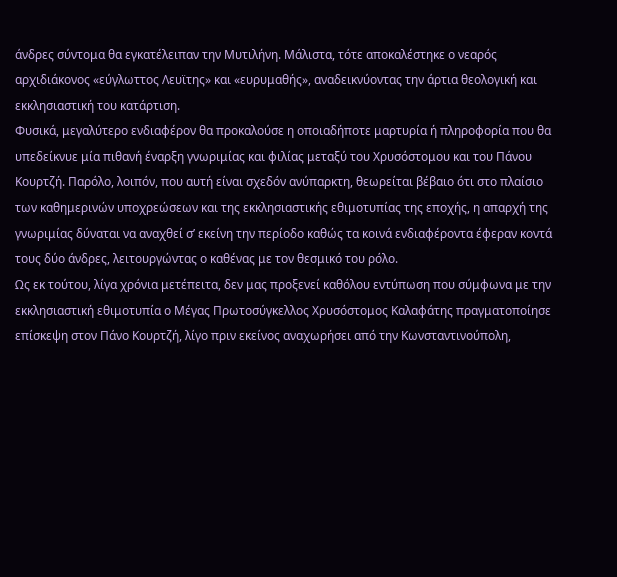άνδρες σύντομα θα εγκατέλειπαν την Μυτιλήνη. Μάλιστα, τότε αποκαλέστηκε ο νεαρός αρχιδιάκονος «εύγλωττος Λευϊτης» και «ευρυμαθής», αναδεικνύοντας την άρτια θεολογική και εκκλησιαστική του κατάρτιση.
Φυσικά, μεγαλύτερο ενδιαφέρον θα προκαλούσε η οποιαδήποτε μαρτυρία ή πληροφορία που θα υπεδείκνυε μία πιθανή έναρξη γνωριμίας και φιλίας μεταξύ του Χρυσόστομου και του Πάνου Κουρτζή. Παρόλο, λοιπόν, που αυτή είναι σχεδόν ανύπαρκτη, θεωρείται βέβαιο ότι στο πλαίσιο των καθημερινών υποχρεώσεων και της εκκλησιαστικής εθιμοτυπίας της εποχής, η απαρχή της γνωριμίας δύναται να αναχθεί σ’ εκείνη την περίοδο καθώς τα κοινά ενδιαφέροντα έφεραν κοντά τους δύο άνδρες, λειτουργώντας ο καθένας με τον θεσμικό του ρόλο.
Ως εκ τούτου, λίγα χρόνια μετέπειτα, δεν μας προξενεί καθόλου εντύπωση που σύμφωνα με την εκκλησιαστική εθιμοτυπία ο Μέγας Πρωτοσύγκελλος Χρυσόστομος Καλαφάτης πραγματοποίησε επίσκεψη στον Πάνο Κουρτζή, λίγο πριν εκείνος αναχωρήσει από την Κωνσταντινούπολη,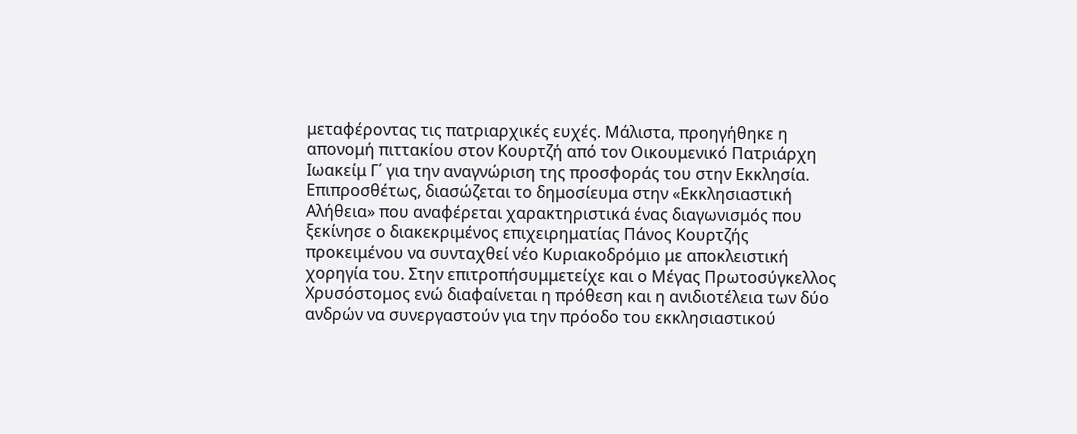μεταφέροντας τις πατριαρχικές ευχές. Μάλιστα, προηγήθηκε η απονομή πιττακίου στον Κουρτζή από τον Οικουμενικό Πατριάρχη Ιωακείμ Γ΄ για την αναγνώριση της προσφοράς του στην Εκκλησία. Επιπροσθέτως, διασώζεται το δημοσίευμα στην «Εκκλησιαστική Αλήθεια» που αναφέρεται χαρακτηριστικά ένας διαγωνισμός που ξεκίνησε ο διακεκριμένος επιχειρηματίας Πάνος Κουρτζής προκειμένου να συνταχθεί νέο Κυριακοδρόμιο με αποκλειστική χορηγία του. Στην επιτροπήσυμμετείχε και ο Μέγας Πρωτοσύγκελλος Χρυσόστομος ενώ διαφαίνεται η πρόθεση και η ανιδιοτέλεια των δύο ανδρών να συνεργαστούν για την πρόοδο του εκκλησιαστικού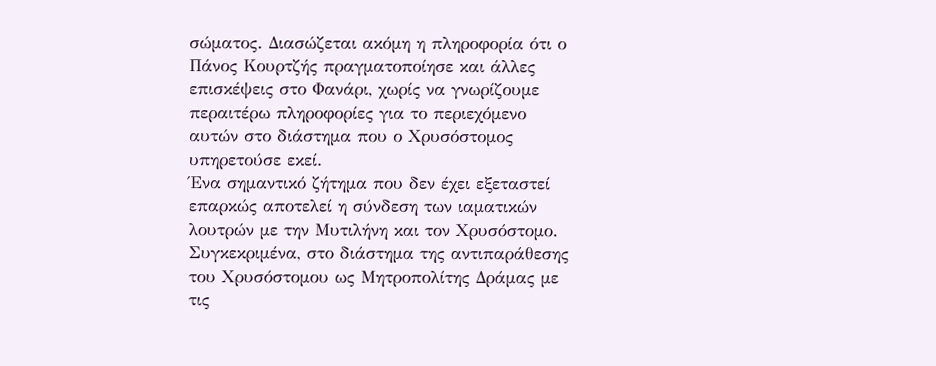σώματος. Διασώζεται ακόμη η πληροφορία ότι ο Πάνος Κουρτζής πραγματοποίησε και άλλες επισκέψεις στο Φανάρι, χωρίς να γνωρίζουμε περαιτέρω πληροφορίες για το περιεχόμενο αυτών στο διάστημα που ο Χρυσόστομος υπηρετούσε εκεί.
Ένα σημαντικό ζήτημα που δεν έχει εξεταστεί επαρκώς αποτελεί η σύνδεση των ιαματικών λουτρών με την Μυτιλήνη και τον Χρυσόστομο. Συγκεκριμένα, στο διάστημα της αντιπαράθεσης του Χρυσόστομου ως Μητροπολίτης Δράμας με τις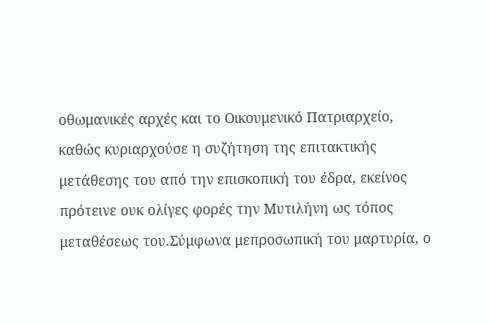οθωμανικές αρχές και το Οικουμενικό Πατριαρχείο, καθώς κυριαρχούσε η συζήτηση της επιτακτικής μετάθεσης του από την επισκοπική του έδρα, εκείνος πρότεινε ουκ ολίγες φορές την Μυτιλήνη ως τόπος μεταθέσεως του.Σύμφωνα μεπροσωπική του μαρτυρία, ο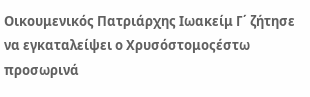Οικουμενικός Πατριάρχης Ιωακείμ Γ΄ ζήτησε να εγκαταλείψει ο Χρυσόστομοςέστω προσωρινά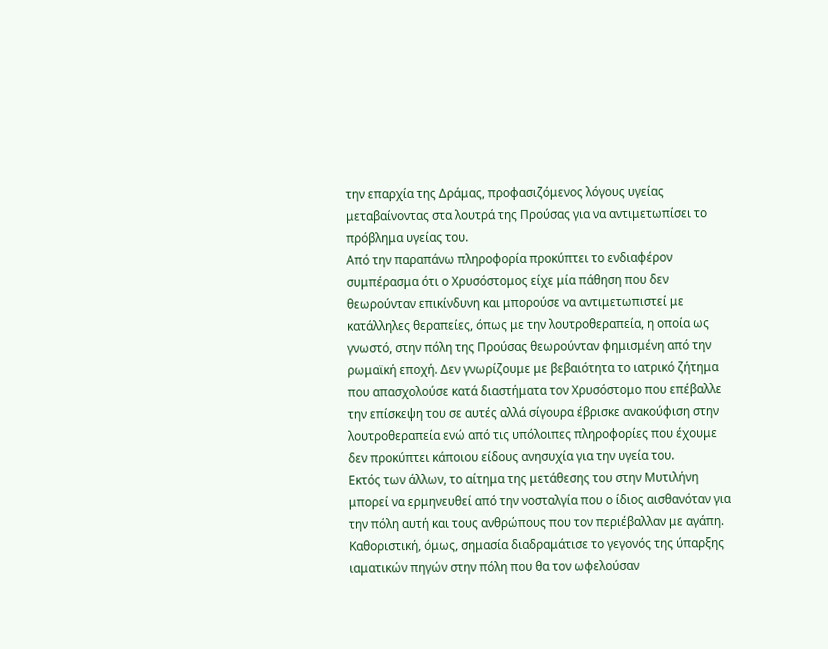την επαρχία της Δράμας, προφασιζόμενος λόγους υγείας μεταβαίνοντας στα λουτρά της Προύσας για να αντιμετωπίσει το πρόβλημα υγείας του.
Από την παραπάνω πληροφορία προκύπτει το ενδιαφέρον συμπέρασμα ότι ο Χρυσόστομος είχε μία πάθηση που δεν θεωρούνταν επικίνδυνη και μπορούσε να αντιμετωπιστεί με κατάλληλες θεραπείες, όπως με την λουτροθεραπεία, η οποία ως γνωστό, στην πόλη της Προύσας θεωρούνταν φημισμένη από την ρωμαϊκή εποχή. Δεν γνωρίζουμε με βεβαιότητα το ιατρικό ζήτημα που απασχολούσε κατά διαστήματα τον Χρυσόστομο που επέβαλλε την επίσκεψη του σε αυτές αλλά σίγουρα έβρισκε ανακούφιση στην λουτροθεραπεία ενώ από τις υπόλοιπες πληροφορίες που έχουμε δεν προκύπτει κάποιου είδους ανησυχία για την υγεία του.
Εκτός των άλλων, το αίτημα της μετάθεσης του στην Μυτιλήνη μπορεί να ερμηνευθεί από την νοσταλγία που ο ίδιος αισθανόταν για την πόλη αυτή και τους ανθρώπους που τον περιέβαλλαν με αγάπη. Καθοριστική, όμως, σημασία διαδραμάτισε το γεγονός της ύπαρξης ιαματικών πηγών στην πόλη που θα τον ωφελούσαν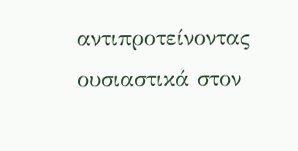αντιπροτείνοντας ουσιαστικά στον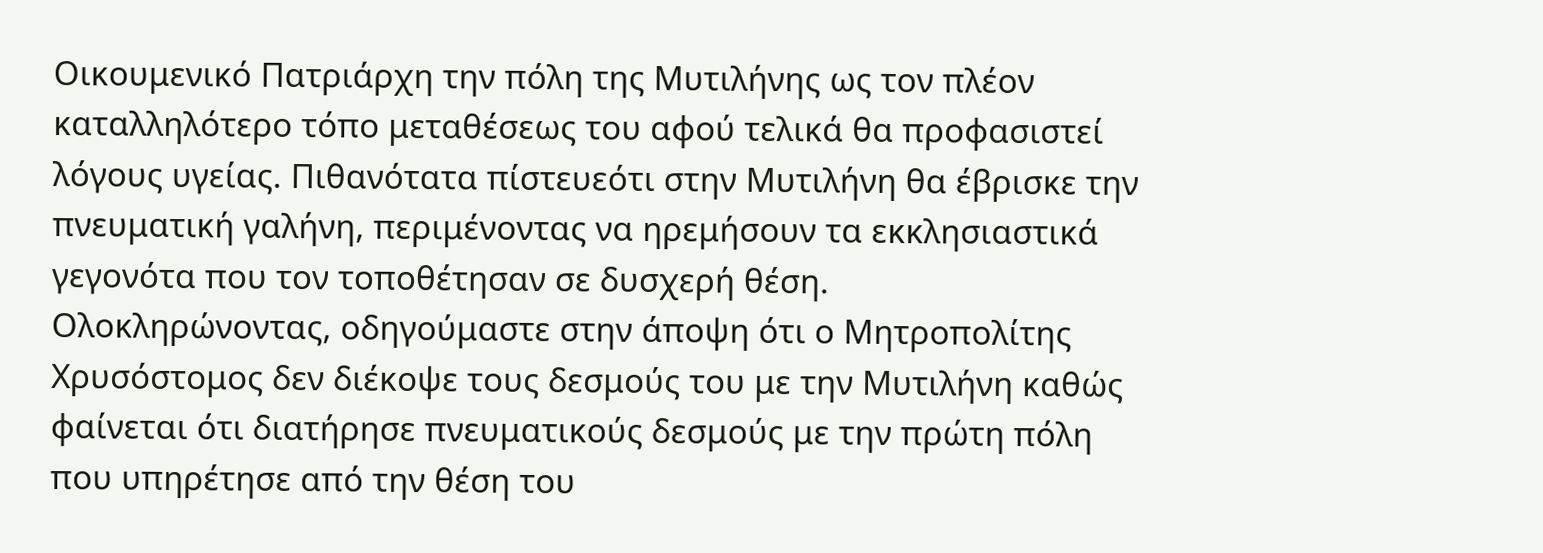Οικουμενικό Πατριάρχη την πόλη της Μυτιλήνης ως τον πλέον καταλληλότερο τόπο μεταθέσεως του αφού τελικά θα προφασιστεί λόγους υγείας. Πιθανότατα πίστευεότι στην Μυτιλήνη θα έβρισκε την πνευματική γαλήνη, περιμένοντας να ηρεμήσουν τα εκκλησιαστικά γεγονότα που τον τοποθέτησαν σε δυσχερή θέση.
Ολοκληρώνοντας, οδηγούμαστε στην άποψη ότι ο Μητροπολίτης Χρυσόστομος δεν διέκοψε τους δεσμούς του με την Μυτιλήνη καθώς φαίνεται ότι διατήρησε πνευματικούς δεσμούς με την πρώτη πόλη που υπηρέτησε από την θέση του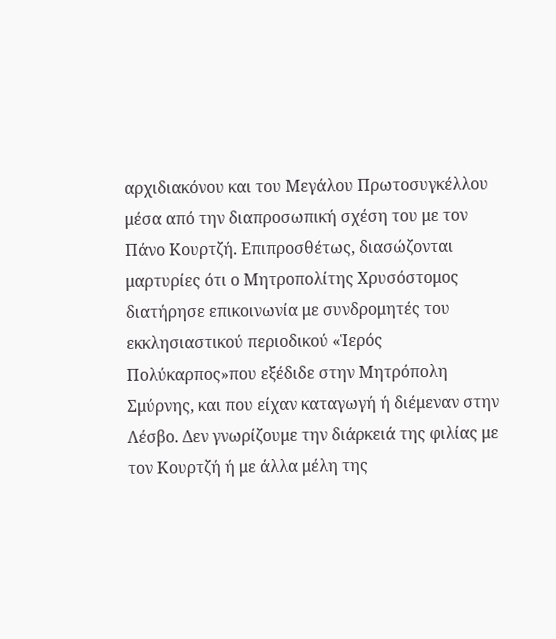αρχιδιακόνου και του Μεγάλου Πρωτοσυγκέλλου μέσα από την διαπροσωπική σχέση του με τον Πάνο Κουρτζή. Επιπροσθέτως, διασώζονται μαρτυρίες ότι ο Μητροπολίτης Χρυσόστομος διατήρησε επικοινωνία με συνδρομητές του εκκλησιαστικού περιοδικού «Ἱερός Πολύκαρπος»που εξέδιδε στην Μητρόπολη Σμύρνης, και που είχαν καταγωγή ή διέμεναν στην Λέσβο. Δεν γνωρίζουμε την διάρκειά της φιλίας με τον Κουρτζή ή με άλλα μέλη της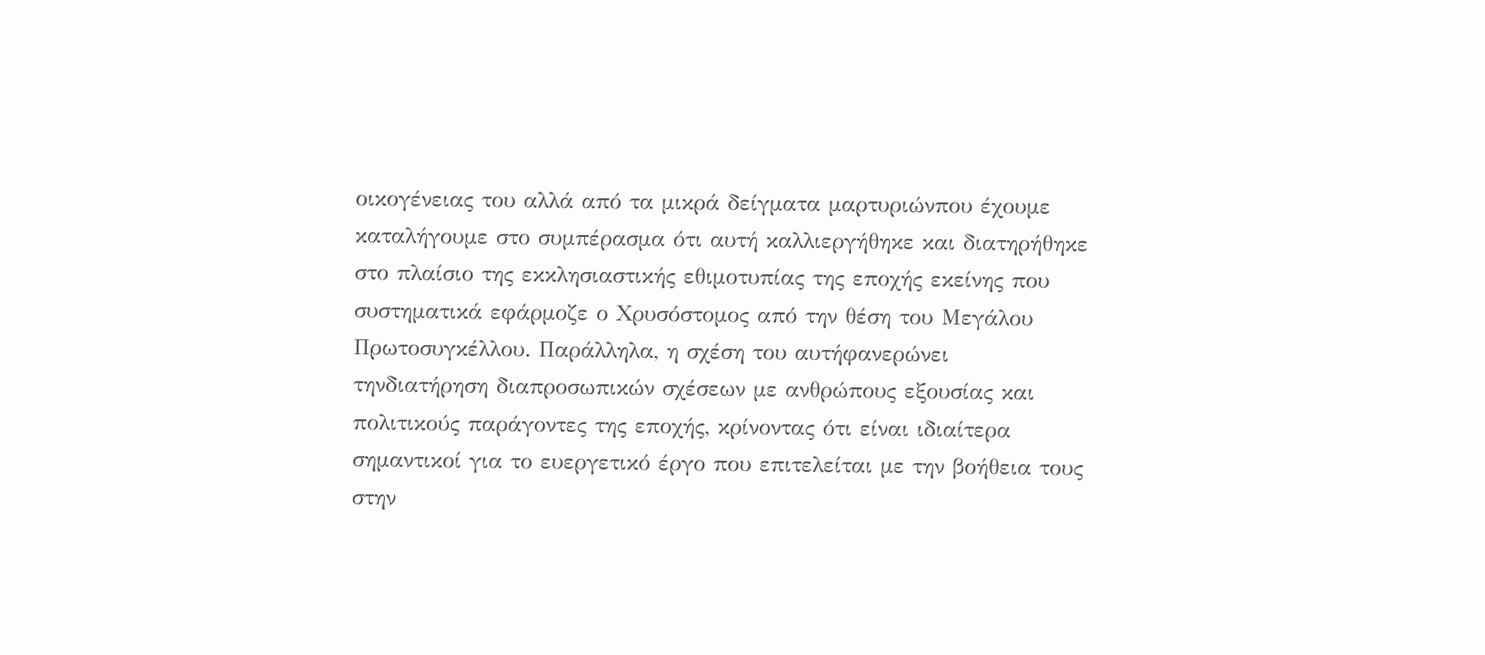οικογένειας του αλλά από τα μικρά δείγματα μαρτυριώνπου έχουμε καταλήγουμε στο συμπέρασμα ότι αυτή καλλιεργήθηκε και διατηρήθηκε στο πλαίσιο της εκκλησιαστικής εθιμοτυπίας της εποχής εκείνης που συστηματικά εφάρμοζε ο Χρυσόστομος από την θέση του Μεγάλου Πρωτοσυγκέλλου. Παράλληλα, η σχέση του αυτήφανερώνει τηνδιατήρηση διαπροσωπικών σχέσεων με ανθρώπους εξουσίας και πολιτικούς παράγοντες της εποχής, κρίνοντας ότι είναι ιδιαίτερα σημαντικοί για το ευεργετικό έργο που επιτελείται με την βοήθεια τους στην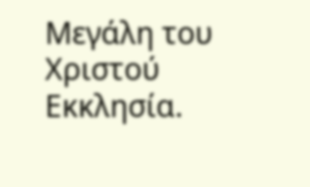Μεγάλη του Χριστού Εκκλησία.